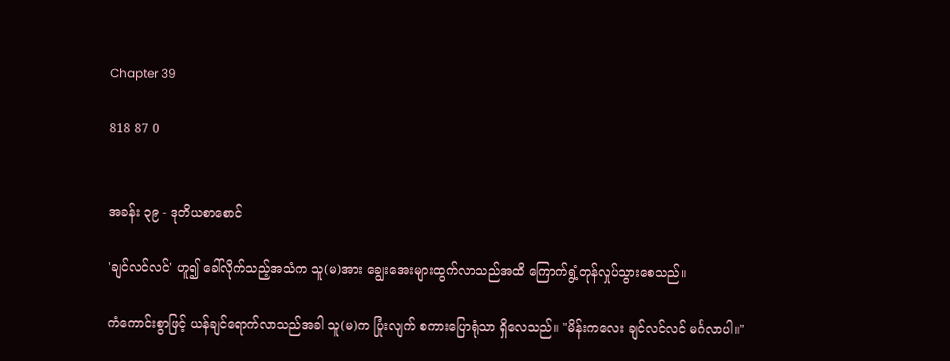Chapter 39

818 87 0


အခန်း ၃၉ - ဒုတိယစာစောင်

'ချင်လင်လင်' ဟူ၍ ခေါ်လိုက်သည့်အသံက သူ(မ)အား ချွေးအေးများထွက်လာသည်အထိ ကြောက်ရွံ့တုန်လှုပ်သွားစေသည်။

ကံကောင်းစွာဖြင့် ယန်ချင်ရောက်လာသည်အခါ သူ(မ)က ပြုံးလျက် စကားပြောရုံသာ ရှိလေသည်။ "မိန်းကလေး ချင်လင်လင် မင်္ဂလာပါ။"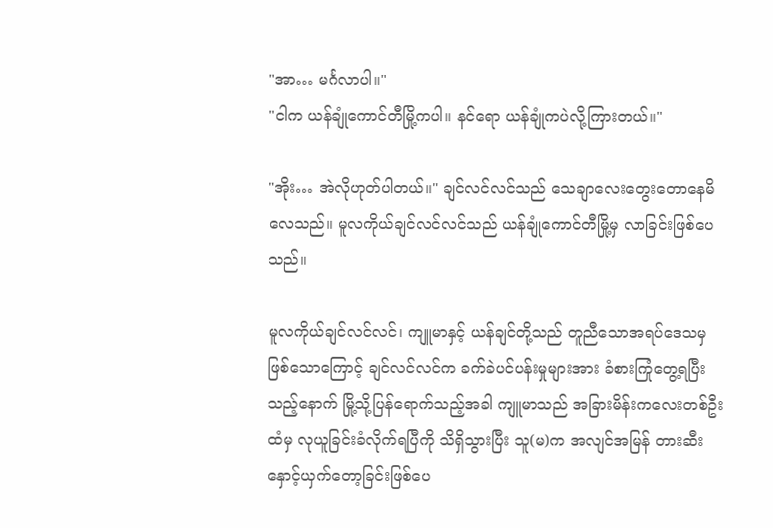"အာ… မင်္ဂလာပါ။"
"ငါက ယန်ချုံကောင်တီမြို့ကပါ။ နင်ရော ယန်ချုံကပဲလို့ကြားတယ်။"

"အိုး… အဲလိုဟုတ်ပါတယ်။" ချင်လင်လင်သည် သေချာလေးတွေးတောနေမိလေသည်။ မူလကိုယ်ချင်လင်လင်သည် ယန်ချုံကောင်တီမြို့မှ လာခြင်းဖြစ်ပေသည်။

မူလကိုယ်ချင်လင်လင်၊ ကျူမာနှင့် ယန်ချင်တို့သည် တူညီသောအရပ်ဒေသမှ ဖြစ်သောကြောင့် ချင်လင်လင်က ခက်ခဲပင်ပန်းမှုများအား ခံစားကြုံတွေ့ရပြီးသည့်နောက် မြို့သို့ပြန်ရောက်သည့်အခါ ကျူမာသည် အခြားမိန်းကလေးတစ်ဦးထံမှ လုယူခြင်းခံလိုက်ရပြီကို သိရှိသွားပြီး သူ(မ)က အလျင်အမြန် တားဆီးနှောင့်ယှက်တော့ခြင်းဖြစ်ပေ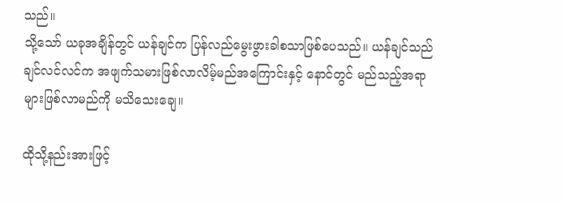သည်။
သို့သော် ယခုအချိန်တွင် ယန်ချင်က ပြန်လည်မွေးဖွားခါစသာဖြစ်ပေသည်။ ယန်ချင်သည် ချင်လင်လင်က အဖျက်သမားဖြစ်လာလိမ့်မည်အကြောင်းနှင့် နောင်တွင် မည်သည့်အရာများဖြစ်လာမည်ကို မသိသေးချေ။

ထိုသို့နည်းအားဖြင့်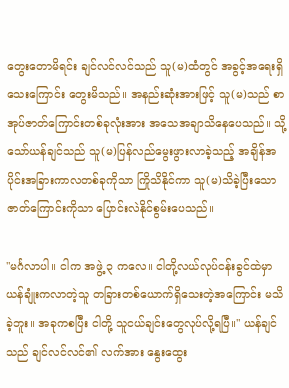တွေးတောမိရင်း ချင်လင်လင်သည် သူ(မ)ထံတွင် အခွင့်အရေးရှိသေးကြောင်း တွေးမိသည်။ အနည်းဆုံးအားဖြင့် သူ(မ)သည် စာအုပ်ဇာတ်ကြောင်းတစ်ခုလုံးအား အသေအချာသိနေပေသည်။ သို့သော်ယန်ချင်သည် သူ(မ)ပြန်လည်မွေးဖွားလာခဲ့သည့် အချိန်အပိုင်းအခြားကာလတစ်ခုကိုသာ ကြိုသိနိုင်ကာ သူ(မ)သိခဲ့ပြီးသော ဇာတ်ကြောင်းကိုသာ ပြောင်းလဲနိုင်စွမ်းပေသည်။

"မင်္ဂလာပါ။ ငါက အဖွဲ့ ၃ ကလေ။ ငါတို့လယ်လုပ်ငန်းခွင်ထဲမှာ ယန်ချုံးကလာတဲ့သူ တခြားတစ်ယောက်ရှိသေးတဲ့အကြောင်း မသိခဲ့ဘူး။ အခုကစပြီး ငါတို့ သူငယ်ချင်းတွေလုပ်လို့ရပြီ။" ယန်ချင်သည် ချင်လင်လင်၏ လက်အား နွေးထွေး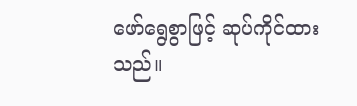ဖော်ရွေစွာဖြင့် ဆုပ်ကိုင်ထားသည်။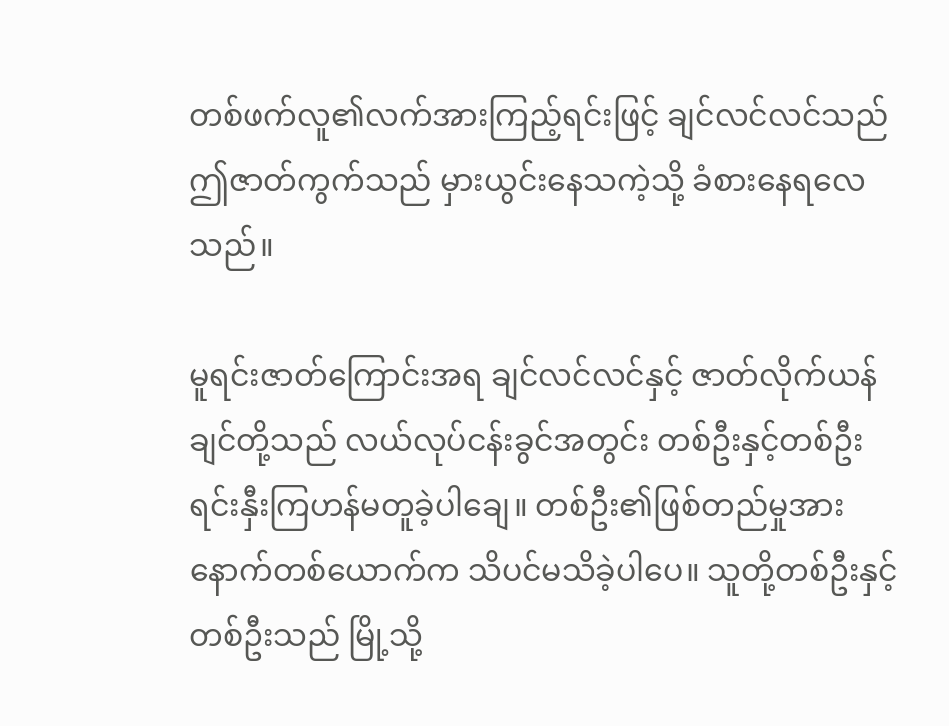တစ်ဖက်လူ၏လက်အားကြည့်ရင်းဖြင့် ချင်လင်လင်သည် ဤဇာတ်ကွက်သည် မှားယွင်းနေသကဲ့သို့ ခံစားနေရလေသည်။

မူရင်းဇာတ်ကြောင်းအရ ချင်လင်လင်နှင့် ဇာတ်လိုက်ယန်ချင်တို့သည် လယ်လုပ်ငန်းခွင်အတွင်း တစ်ဦးနှင့်တစ်ဦး ရင်းနှီးကြဟန်မတူခဲ့ပါချေ။ တစ်ဦး၏ဖြစ်တည်မှုအား နောက်တစ်ယောက်က သိပင်မသိခဲ့ပါပေ။ သူတို့တစ်ဦးနှင့်တစ်ဦးသည် မြို့သို့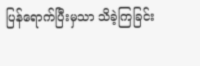ပြန်ရောက်ပြီးမှသာ သိခဲ့ကြခြင်း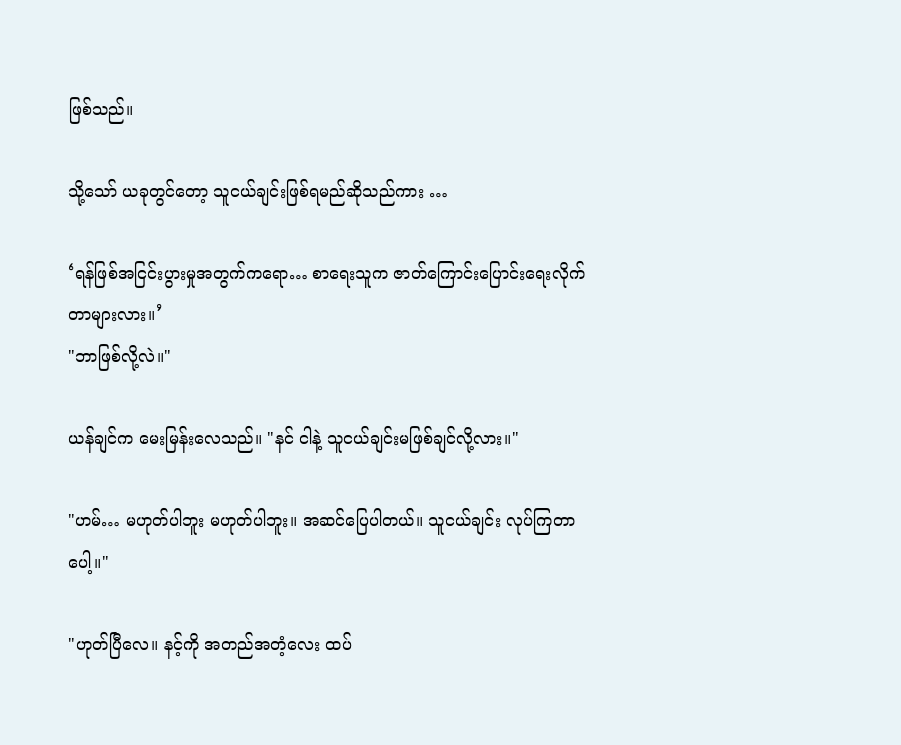ဖြစ်သည်။

သို့သော် ယခုတွင်တော့ သူငယ်ချင်းဖြစ်ရမည်ဆိုသည်ကား …

‘ရန်ဖြစ်အငြင်းပွားမှုအတွက်ကရော… စာရေးသူက ဇာတ်ကြောင်းပြောင်းရေးလိုက်တာများလား။’
"ဘာဖြစ်လို့လဲ။"

ယန်ချင်က မေးမြန်းလေသည်။ "နင် ငါနဲ့ သူငယ်ချင်းမဖြစ်ချင်လို့လား။"

"ဟမ်… မဟုတ်ပါဘူး မဟုတ်ပါဘူး။ အဆင်ပြေပါတယ်။ သူငယ်ချင်း လုပ်ကြတာပေါ့။"

"ဟုတ်ပြီလေ။ နင့်ကို အတည်အတံ့လေး ထပ်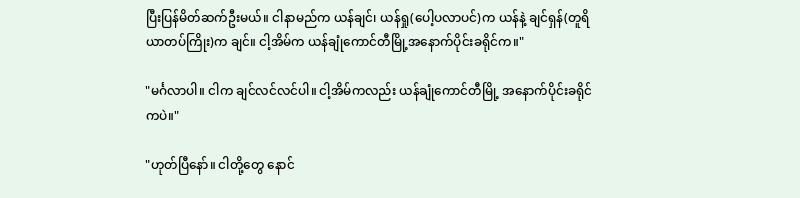ပြီးပြန်မိတ်ဆက်ဦးမယ်။ ငါနာမည်က ယန်ချင်၊ ယန်ရှု(ပေါ့ပလာပင်)က ယန်နဲ့ ချင်ရှန်(တူရိယာတပ်ကြိုး)က ချင်။ ငါ့အိမ်က ယန်ချုံကောင်တီမြို့အနောက်ပိုင်းခရိုင်က။"

"မင်္ဂလာပါ။ ငါက ချင်လင်လင်ပါ။ ငါ့အိမ်ကလည်း ယန်ချုံကောင်တီမြို့ အနောက်ပိုင်းခရိုင်ကပဲ။"

"ဟုတ်ပြီနော်။ ငါတို့တွေ နောင်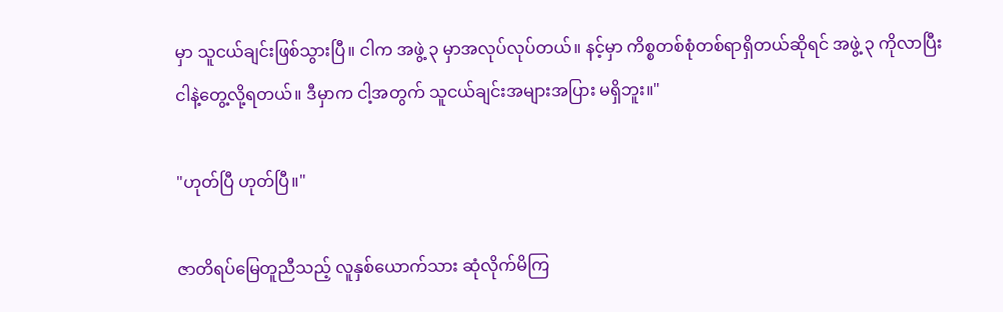မှာ သူငယ်ချင်းဖြစ်သွားပြီ။ ငါက အဖွဲ့ ၃ မှာအလုပ်လုပ်တယ်။ နင့်မှာ ကိစ္စတစ်စုံတစ်ရာရှိတယ်ဆိုရင် အဖွဲ့ ၃ ကိုလာပြီး ငါနဲ့တွေ့လို့ရတယ်။ ဒီမှာက ငါ့အတွက် သူငယ်ချင်းအများအပြား မရှိဘူး။"

"ဟုတ်ပြီ ဟုတ်ပြီ။"

ဇာတိရပ်မြေတူညီသည့် လူနှစ်ယောက်သား ဆုံလိုက်မိကြ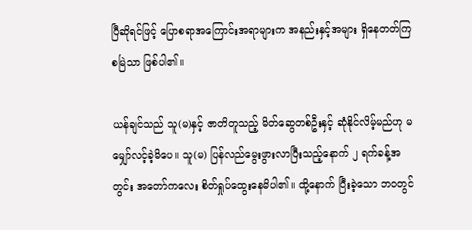ပြီဆိုရင်ဖြင့် ပြောစရာအကြောင်းအရာများက အနည်းနှင့်အများ ရှိနေတတ်ကြစမြဲသာ ဖြစ်ပါ၏။

ယန်ချင်သည် သူ(မ)နှင့် ဇာတိတူသည့် မိတ်ဆွေတစ်ဦးနှင့် ဆုံနိုင်လိမ့်မည်ဟု မမျှော်လင့်ခဲ့မိပေ။ သူ(မ) ပြန်လည်မွေးဖွားလာပြီးသည့်နောက် ၂ ရက်ခန့်အတွင်း အတော်ကလေး စိတ်ရှုပ်ထွေးနေမိပါ၏။ ထို့နောက် ပြီးခဲ့သော ဘဝတွင်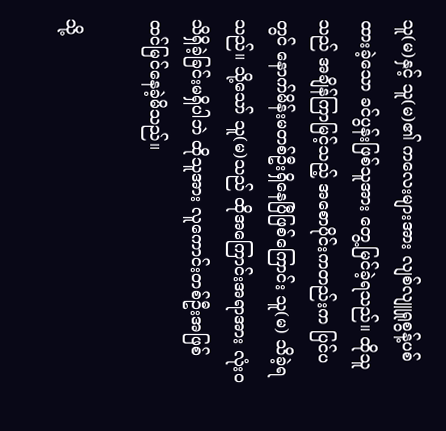သူ(မ)နှင့် သူ(မ)၏ ကလေးများအား လျစ်လျူရှုစွန့်ပစ်ထားခဲ့သော ခင်ပွန်းဖြစ်သူအား တွေ့မြင်ခဲ့ရသည်။ ထိုသူသည် အချိန်ကြာမြင့်သည့် အစောပိုင်းကတည်းက ပြင်ပတွင် နောက်မိန်းမတစ်ဦးရှိနေပြီဖြစ်ကြောင်း သူ(မ) သိခဲ့ရသည်။ သို့သော် သူ(မ)သည် ထိုအကြောင်းအရာအား လုံးဝသိရှိခဲ့ခြင်းမရှိပါဘဲ ထိုသူအား လူကောင်းတစ်ဦးအဖြစ် ထင်မြင်နေခဲ့မိသည်။

သို့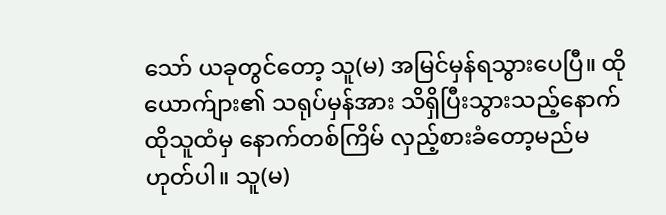သော် ယခုတွင်တော့ သူ(မ) အမြင်မှန်ရသွားပေပြီ။ ထိုယောက်ျား၏ သရုပ်မှန်အား သိရှိပြီးသွားသည့်နောက် ထိုသူထံမှ နောက်တစ်ကြိမ် လှည့်စားခံတော့မည်မဟုတ်ပါ။ သူ(မ)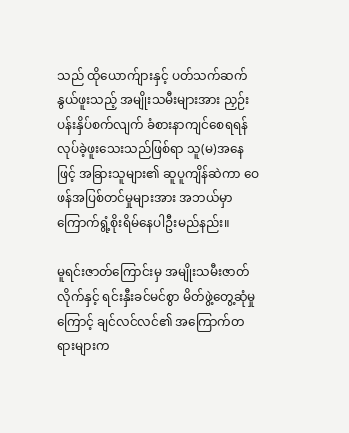သည် ထိုယောက်ျားနှင့် ပတ်သက်ဆက်နွယ်ဖူးသည့် အမျိုးသမီးများအား ညှဉ်းပန်းနှိပ်စက်လျက် ခံစားနာကျင်စေရရန် လုပ်ခဲ့ဖူးသေးသည်ဖြစ်ရာ သူ(မ)အနေဖြင့် အခြားသူများ၏ ဆူပူကျိန်ဆဲကာ ဝေဖန်အပြစ်တင်မှုများအား အဘယ်မှာ ကြောက်ရွံ့စိုးရိမ်နေပါဦးမည်နည်း။

မူရင်းဇာတ်ကြောင်းမှ အမျိုးသမီးဇာတ်လိုက်နှင့် ရင်းနှီးခင်မင်စွာ မိတ်ဖွဲ့တွေ့ဆုံမှုကြောင့် ချင်လင်လင်၏ အကြောက်တရားများက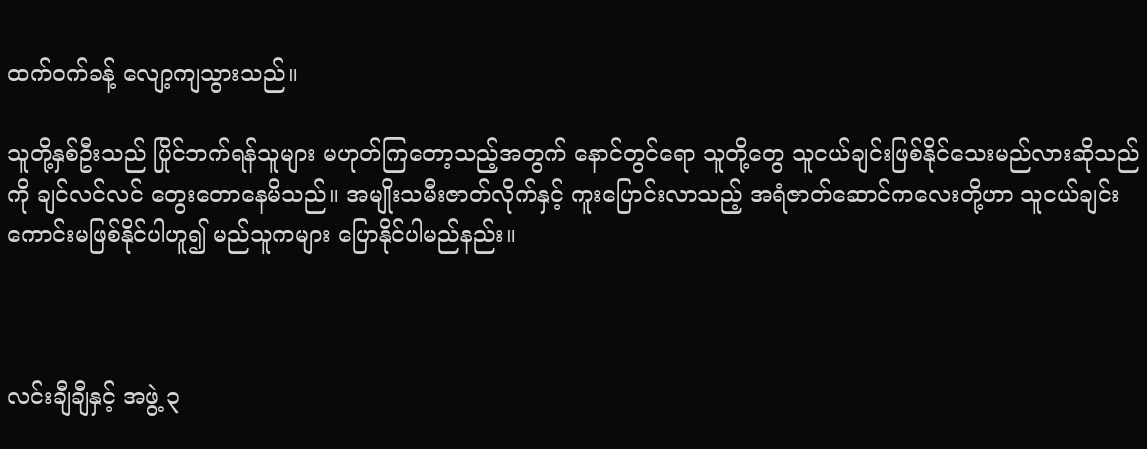ထက်ဝက်ခန့် လျော့ကျသွားသည်။

သူတို့နှစ်ဦးသည် ပြိုင်ဘက်ရန်သူများ မဟုတ်ကြတော့သည့်အတွက် နောင်တွင်ရော သူတို့တွေ သူငယ်ချင်းဖြစ်နိုင်သေးမည်လားဆိုသည်ကို ချင်လင်လင် တွေးတောနေမိသည်။ အမျိုးသမီးဇာတ်လိုက်နှင့် ကူးပြောင်းလာသည့် အရံဇာတ်ဆောင်ကလေးတို့ဟာ သူငယ်ချင်းကောင်းမဖြစ်နိုင်ပါဟူ၍ မည်သူကများ ပြောနိုင်ပါမည်နည်း။



လင်းချီချီနှင့် အဖွဲ့ ၃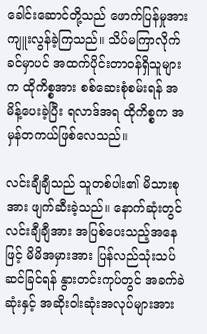ခေါင်းဆောင်တို့သည် ဖောက်ပြန်မှုအား ကျူးလွန်ခဲ့ကြသည်။ သိပ်မကြာလိုက်ခင်မှာပင် အထက်ပိုင်းတာဝန်ရှိသူများက ထိုကိစ္စအား စစ်ဆေးစုံစမ်းရန် အမိန့်ပေးခဲ့ပြီး ရလာဒ်အရ ထိုကိစ္စက အမှန်တကယ်ဖြစ်လေသည်။

လင်းချီချီသည် သူတစ်ပါး၏ မိသားစုအား ဖျက်ဆီးခဲ့သည်။ နောက်ဆုံးတွင် လင်းချီချီအား အပြစ်ပေးသည့်အနေဖြင့် မိမိအမှားအား ပြန်လည်သုံးသပ်ဆင်ခြင်ရန် နွားတင်းကုပ်တွင် အခက်ခဲဆုံးနှင့် အဆိုးဝါးဆုံးအလုပ်များအား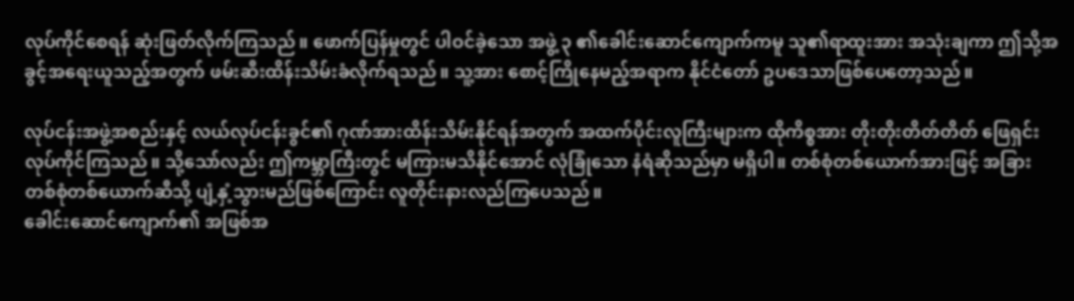လုပ်ကိုင်စေရန် ဆုံးဖြတ်လိုက်ကြသည်။ ဖောက်ပြန်မှုတွင် ပါဝင်ခဲ့သော အဖွဲ့ ၃ ၏ခေါင်းဆောင်ကျောက်ကမူ သူ၏ရာထူးအား အသုံးချကာ ဤသို့အခွင့်အရေးယူသည့်အတွက် ဖမ်းဆီးထိန်းသိမ်းခံလိုက်ရသည်။ သူ့အား စောင့်ကြိုနေမည့်အရာက နိုင်ငံတော် ဥပဒေသာဖြစ်ပေတော့သည်။

လုပ်ငန်းအဖွဲ့အစည်းနှင့် လယ်လုပ်ငန်းခွင်၏ ဂုဏ်အားထိန်းသိမ်းနိုင်ရန်အတွက် အထက်ပိုင်းလူကြီးများက ထိုကိစ္စအား တိုးတိုးတိတ်တိတ် ဖြေရှင်းလုပ်ကိုင်ကြသည်။ သို့သော်လည်း ဤကမ္ဘာကြီးတွင် မကြားမသိနိုင်အောင် လုံခြုံသော နံရံဆိုသည်မှာ မရှိပါ။ တစ်စုံတစ်ယောက်အားဖြင့် အခြားတစ်စုံတစ်ယောက်ဆီသို့ ပျံ့နှံ့သွားမည်ဖြစ်ကြောင်း လူတိုင်းနားလည်ကြပေသည်။
ခေါင်းဆောင်ကျောက်၏ အဖြစ်အ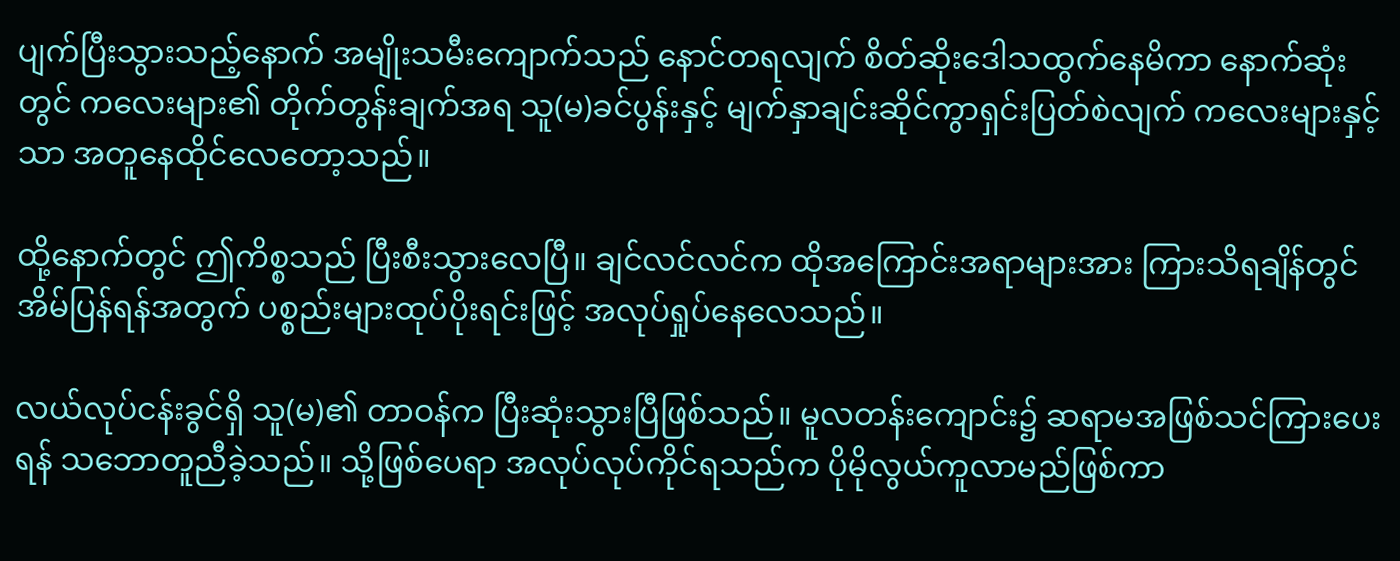ပျက်ပြီးသွားသည့်နောက် အမျိုးသမီးကျောက်သည် နောင်တရလျက် စိတ်ဆိုးဒေါသထွက်နေမိကာ နောက်ဆုံးတွင် ကလေးများ၏ တိုက်တွန်းချက်အရ သူ(မ)ခင်ပွန်းနှင့် မျက်နှာချင်းဆိုင်ကွာရှင်းပြတ်စဲလျက် ကလေးများနှင့်သာ အတူနေထိုင်လေတော့သည်။

ထို့နောက်တွင် ဤကိစ္စသည် ပြီးစီးသွားလေပြီ။ ချင်လင်လင်က ထိုအကြောင်းအရာများအား ကြားသိရချိန်တွင် အိမ်ပြန်ရန်အတွက် ပစ္စည်းများထုပ်ပိုးရင်းဖြင့် အလုပ်ရှုပ်နေလေသည်။

လယ်လုပ်ငန်းခွင်ရှိ သူ(မ)၏ တာဝန်က ပြီးဆုံးသွားပြီဖြစ်သည်။ မူလတန်းကျောင်း၌ ဆရာမအဖြစ်သင်ကြားပေးရန် သဘောတူညီခဲ့သည်။ သို့ဖြစ်ပေရာ အလုပ်လုပ်ကိုင်ရသည်က ပိုမိုလွယ်ကူလာမည်ဖြစ်ကာ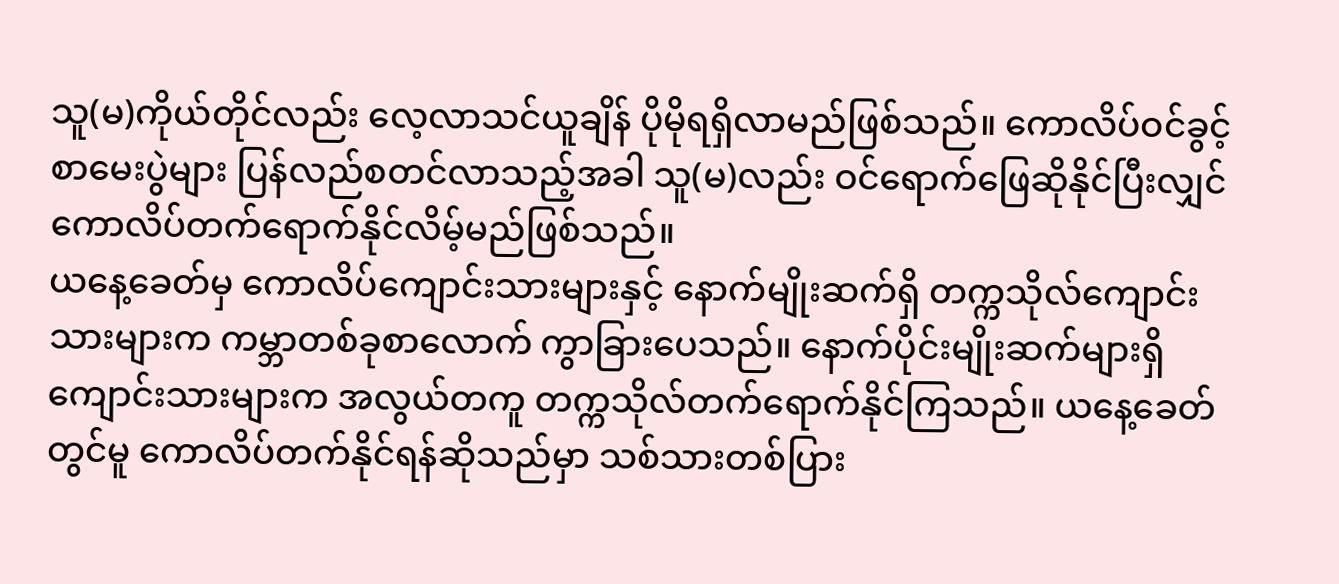သူ(မ)ကိုယ်တိုင်လည်း လေ့လာသင်ယူချိန် ပိုမိုရရှိလာမည်ဖြစ်သည်။ ကောလိပ်ဝင်ခွင့်စာမေးပွဲများ ပြန်လည်စတင်လာသည့်အခါ သူ(မ)လည်း ဝင်ရောက်ဖြေဆိုနိုင်ပြီးလျှင် ကောလိပ်တက်ရောက်နိုင်လိမ့်မည်ဖြစ်သည်။
ယနေ့ခေတ်မှ ကောလိပ်ကျောင်းသားများနှင့် နောက်မျိုးဆက်ရှိ တက္ကသိုလ်ကျောင်းသားများက ကမ္ဘာတစ်ခုစာလောက် ကွာခြားပေသည်။ နောက်ပိုင်းမျိုးဆက်များရှိ ကျောင်းသားများက အလွယ်တကူ တက္ကသိုလ်တက်ရောက်နိုင်ကြသည်။ ယနေ့ခေတ်တွင်မူ ကောလိပ်တက်နိုင်ရန်ဆိုသည်မှာ သစ်သားတစ်ပြား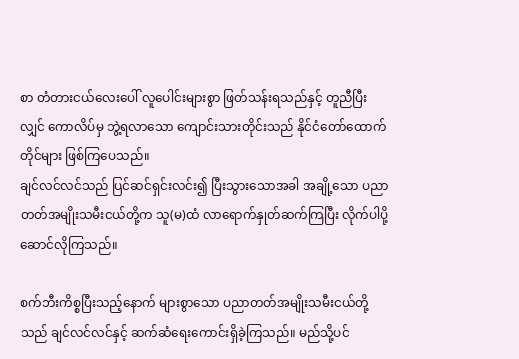စာ တံတားငယ်လေးပေါ် လူပေါင်းများစွာ ဖြတ်သန်းရသည်နှင့် တူညီပြီးလျှင် ကောလိပ်မှ ဘွဲ့ရလာသော ကျောင်းသားတိုင်းသည် နိုင်ငံတော်ထောက်တိုင်များ ဖြစ်ကြပေသည်။
ချင်လင်လင်သည် ပြင်ဆင်ရှင်းလင်း၍ ပြီးသွားသောအခါ အချို့သော ပညာတတ်အမျိုးသမီးငယ်တို့က သူ(မ)ထံ လာရောက်နှုတ်ဆက်ကြပြီး လိုက်ပါပို့ဆောင်လိုကြသည်။

စက်ဘီးကိစ္စပြီးသည့်နောက် များစွာသော ပညာတတ်အမျိုးသမီးငယ်တို့သည် ချင်လင်လင်နှင့် ဆက်ဆံရေးကောင်းရှိခဲ့ကြသည်။ မည်သို့ပင်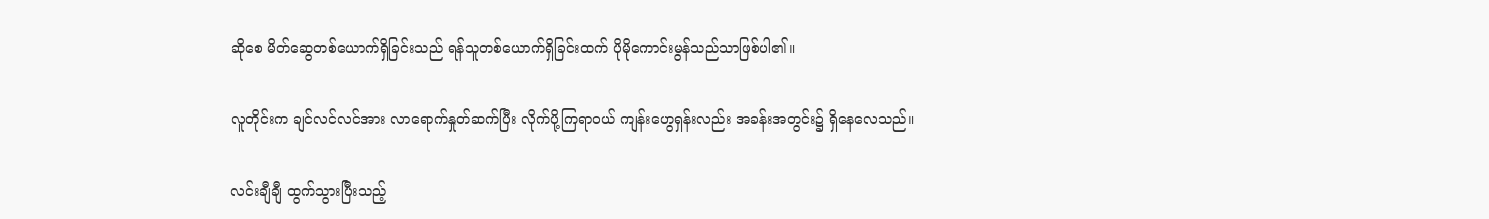ဆိုစေ မိတ်ဆွေတစ်ယောက်ရှိခြင်းသည် ရန်သူတစ်ယောက်ရှိခြင်းထက် ပိုမိုကောင်းမွန်သည်သာဖြစ်ပါ၏။

လူတိုင်းက ချင်လင်လင်အား လာရောက်နှုတ်ဆက်ပြီး လိုက်ပို့ကြရာဝယ် ကျန်းဟွေရှန်းလည်း အခန်းအတွင်း၌ ရှိနေလေသည်။

လင်းချီချီ ထွက်သွားပြီးသည့်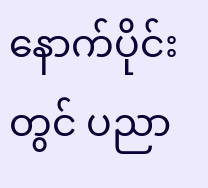နောက်ပိုင်းတွင် ပညာ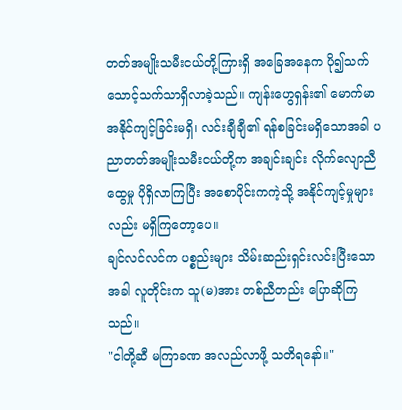တတ်အမျိုးသမီးငယ်တို့ကြားရှိ အခြေအနေက ပို၍သက်သောင့်သက်သာရှိလာခဲ့သည်။ ကျန်းဟွေရှန်း၏ မောက်မာအနိုင်ကျင့်ခြင်းမရှိ၊ လင်းချီချီ၏ ရန်စခြင်းမရှိသောအခါ ပညာတတ်အမျိုးသမီးငယ်တို့က အချင်းချင်း လိုက်လျောညီထွေမှု ပိုရှိလာကြပြီး အစောပိုင်းကကဲ့သို့ အနိုင်ကျင့်မှုများလည်း မရှိကြတော့ပေ။
ချင်လင်လင်က ပစ္စည်းများ သိမ်းဆည်းရှင်းလင်းပြီးသောအခါ လူတိုင်းက သူ(မ)အား တစ်ညီတည်း ပြောဆိုကြသည်။
"ငါတို့ဆီ မကြာခဏ အလည်လာဖို့ သတိရနော်။"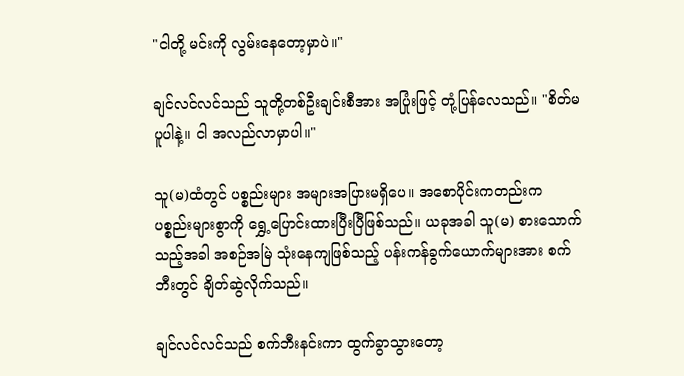"ငါတို့ မင်းကို လွမ်းနေတော့မှာပဲ။"

ချင်လင်လင်သည် သူတို့တစ်ဦးချင်းစီအား အပြုံးဖြင့် တုံ့ပြန်လေသည်။ "စိတ်မပူပါနဲ့။ ငါ အလည်လာမှာပါ။"

သူ(မ)ထံတွင် ပစ္စည်းများ အများအပြားမရှိပေ။ အစောပိုင်းကတည်းက ပစ္စည်းများစွာကို ရွှေ့ပြောင်းထားပြီးပြီဖြစ်သည်။ ယခုအခါ သူ(မ) စားသောက်သည့်အခါ အစဉ်အမြဲ သုံးနေကျဖြစ်သည့် ပန်းကန်ခွက်ယောက်များအား စက်ဘီးတွင် ချိတ်ဆွဲလိုက်သည်။

ချင်လင်လင်သည် စက်ဘီးနင်းကာ ထွက်ခွာသွားတော့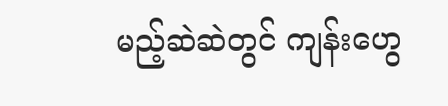မည့်ဆဲဆဲတွင် ကျန်းဟွေ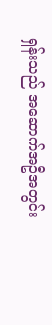ရှန်းသည် အဆောက်အဦအတွင်း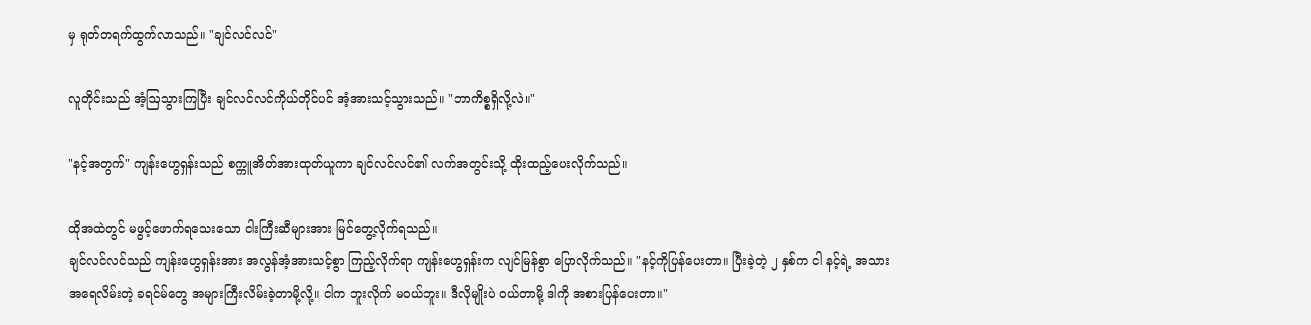မှ ရုတ်တရက်ထွက်လာသည်။ "ချင်လင်လင်"

လူတိုင်းသည် အံ့ဩသွားကြပြီး ချင်လင်လင်ကိုယ်တိုင်ပင် အံ့အားသင့်သွားသည်။ "ဘာကိစ္စရှိလို့လဲ။"

"နင့်အတွက်" ကျန်းဟွေရှန်းသည် စက္ကူအိတ်အားထုတ်ယူကာ ချင်လင်လင်၏ လက်အတွင်းသို့ ထိုးထည့်ပေးလိုက်သည်။

ထိုအထဲတွင် မဖွင့်ဖောက်ရသေးသော ငါးကြီးဆီများအား မြင်တွေ့လိုက်ရသည်။
ချင်လင်လင်သည် ကျန်းဟွေရှန်းအား အလွန်အံ့အားသင့်စွာ ကြည့်လိုက်ရာ ကျန်းဟွေရှန်းက လျင်မြန်စွာ ပြောလိုက်သည်။ "နင့်ကိုပြန်ပေးတာ။ ပြီးခဲ့တဲ့ ၂ နှစ်က ငါ နင့်ရဲ့ အသားအရေလိမ်းတဲ့ ခရင်မ်တွေ အများကြီးလိမ်းခဲ့တာမို့လို့။ ငါက ဘူးလိုက် မဝယ်ဘူး။ ဒီလိုမျိုးပဲ ဝယ်တာမို့ ဒါကို အစားပြန်ပေးတာ။"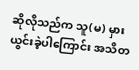ဆိုလိုသည်က သူ(မ) မှားယွင်းခဲ့ပါကြောင်း အသိတ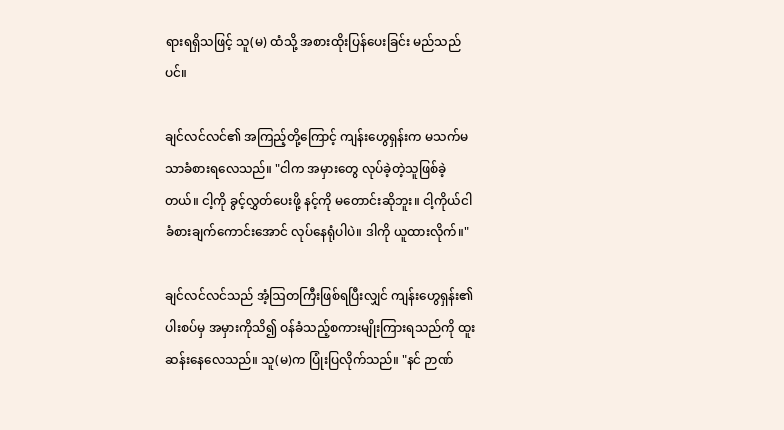ရားရရှိသဖြင့် သူ(မ) ထံသို့ အစားထိုးပြန်ပေးခြင်း မည်သည်ပင်။

ချင်လင်လင်၏ အကြည့်တို့ကြောင့် ကျန်းဟွေရှန်းက မသက်မသာခံစားရလေသည်။ "ငါက အမှားတွေ လုပ်ခဲ့တဲ့သူဖြစ်ခဲ့တယ်။ ငါ့ကို ခွင့်လွှတ်ပေးဖို့ နင့်ကို မတောင်းဆိုဘူး။ ငါ့ကိုယ်ငါ ခံစားချက်ကောင်းအောင် လုပ်နေရုံပါပဲ။ ဒါကို ယူထားလိုက်။"

ချင်လင်လင်သည် အံ့ဩတကြီးဖြစ်ရပြီးလျှင် ကျန်းဟွေရှန်း၏ ပါးစပ်မှ အမှားကိုသိ၍ ဝန်ခံသည့်စကားမျိုးကြားရသည်ကို ထူးဆန်းနေလေသည်။ သူ(မ)က ပြုံးပြလိုက်သည်။ "နင် ဉာဏ်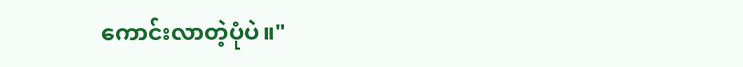ကောင်းလာတဲ့ပုံပဲ။"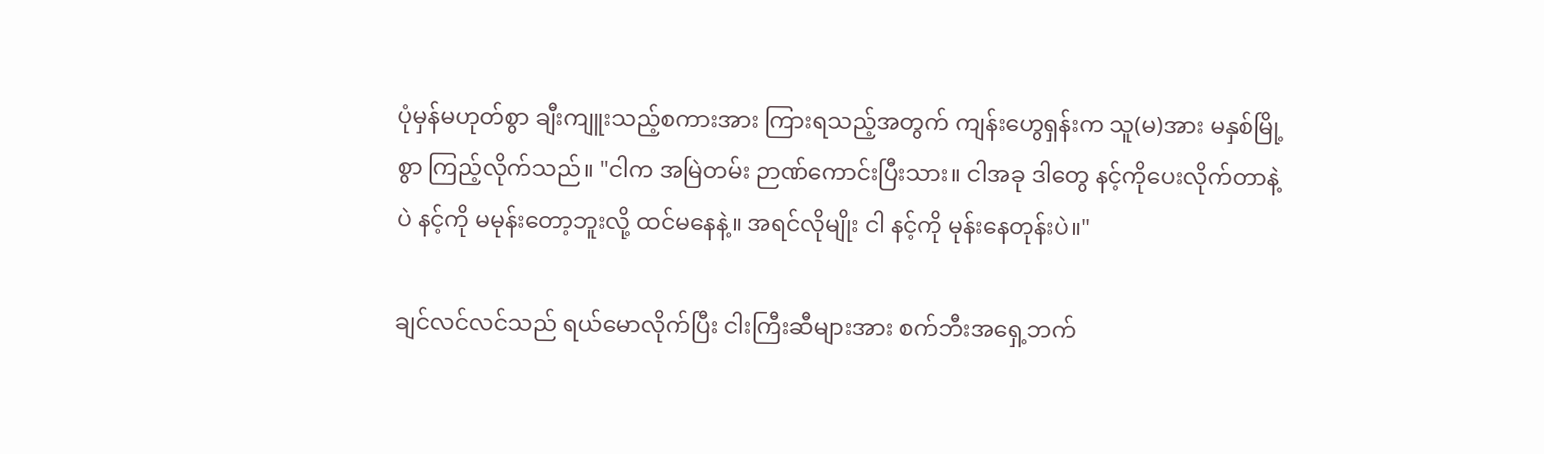ပုံမှန်မဟုတ်စွာ ချီးကျူးသည့်စကားအား ကြားရသည့်အတွက် ကျန်းဟွေရှန်းက သူ(မ)အား မနှစ်မြို့စွာ ကြည့်လိုက်သည်။ "ငါက အမြဲတမ်း ဉာဏ်ကောင်းပြီးသား။ ငါအခု ဒါတွေ နင့်ကိုပေးလိုက်တာနဲ့ပဲ နင့်ကို မမုန်းတော့ဘူးလို့ ထင်မနေနဲ့။ အရင်လိုမျိုး ငါ နင့်ကို မုန်းနေတုန်းပဲ။"

ချင်လင်လင်သည် ရယ်မောလိုက်ပြီး ငါးကြီးဆီများအား စက်ဘီးအရှေ့ဘက်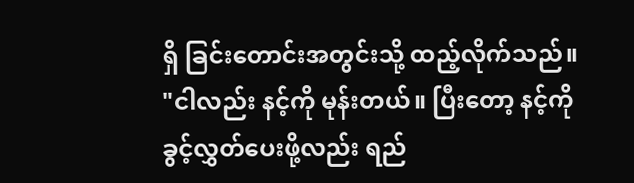ရှိ ခြင်းတောင်းအတွင်းသို့ ထည့်လိုက်သည်။ "ငါလည်း နင့်ကို မုန်းတယ်။ ပြီးတော့ နင့်ကို ခွင့်လွှတ်ပေးဖို့လည်း ရည်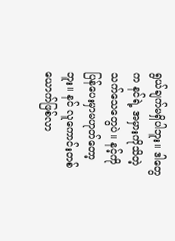ရွယ်ချက်မရှိပါဘူး။ ဒါတွေက နင်ရဲ့ အမှားကိုသိတဲ့ သက်သေတွေပဲ။ နင့်ကို ပြန်ပေးမှာမဟုတ်တော့ဘူး။ နင် လူကောင်းတစ်ယောက်ဖြစ်လာ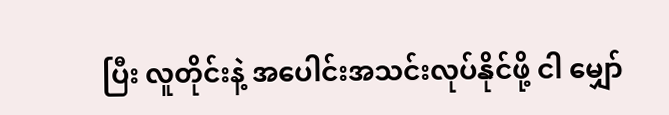ပြီး လူတိုင်းနဲ့ အပေါင်းအသင်းလုပ်နိုင်ဖို့ ငါ မျှော်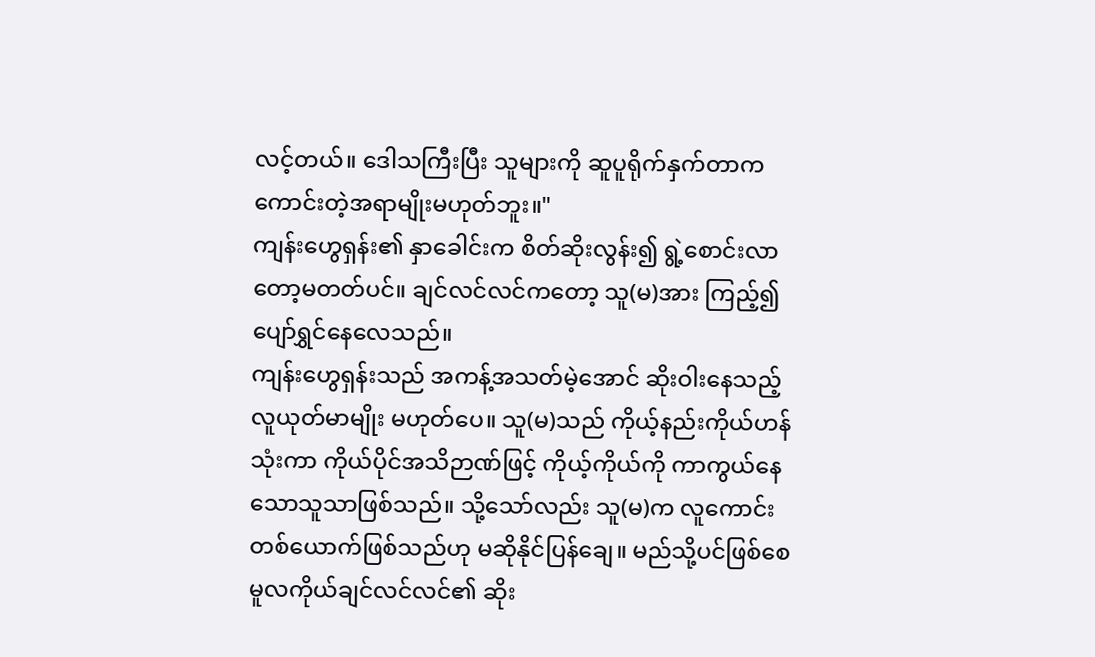လင့်တယ်။ ဒေါသကြီးပြီး သူများကို ဆူပူရိုက်နှက်တာက ကောင်းတဲ့အရာမျိုးမဟုတ်ဘူး။"
ကျန်းဟွေရှန်း၏ နှာခေါင်းက စိတ်ဆိုးလွန်း၍ ရွဲ့စောင်းလာတော့မတတ်ပင်။ ချင်လင်လင်ကတော့ သူ(မ)အား ကြည့်၍ ပျော်ရွှင်နေလေသည်။
ကျန်းဟွေရှန်းသည် အကန့်အသတ်မဲ့အောင် ဆိုးဝါးနေသည့် လူယုတ်မာမျိုး မဟုတ်ပေ။ သူ(မ)သည် ကိုယ့်နည်းကိုယ်ဟန်သုံးကာ ကိုယ်ပိုင်အသိဉာဏ်ဖြင့် ကိုယ့်ကိုယ်ကို ကာကွယ်နေသောသူသာဖြစ်သည်။ သို့သော်လည်း သူ(မ)က လူကောင်းတစ်ယောက်ဖြစ်သည်ဟု မဆိုနိုင်ပြန်ချေ။ မည်သို့ပင်ဖြစ်စေ မူလကိုယ်ချင်လင်လင်၏ ဆိုး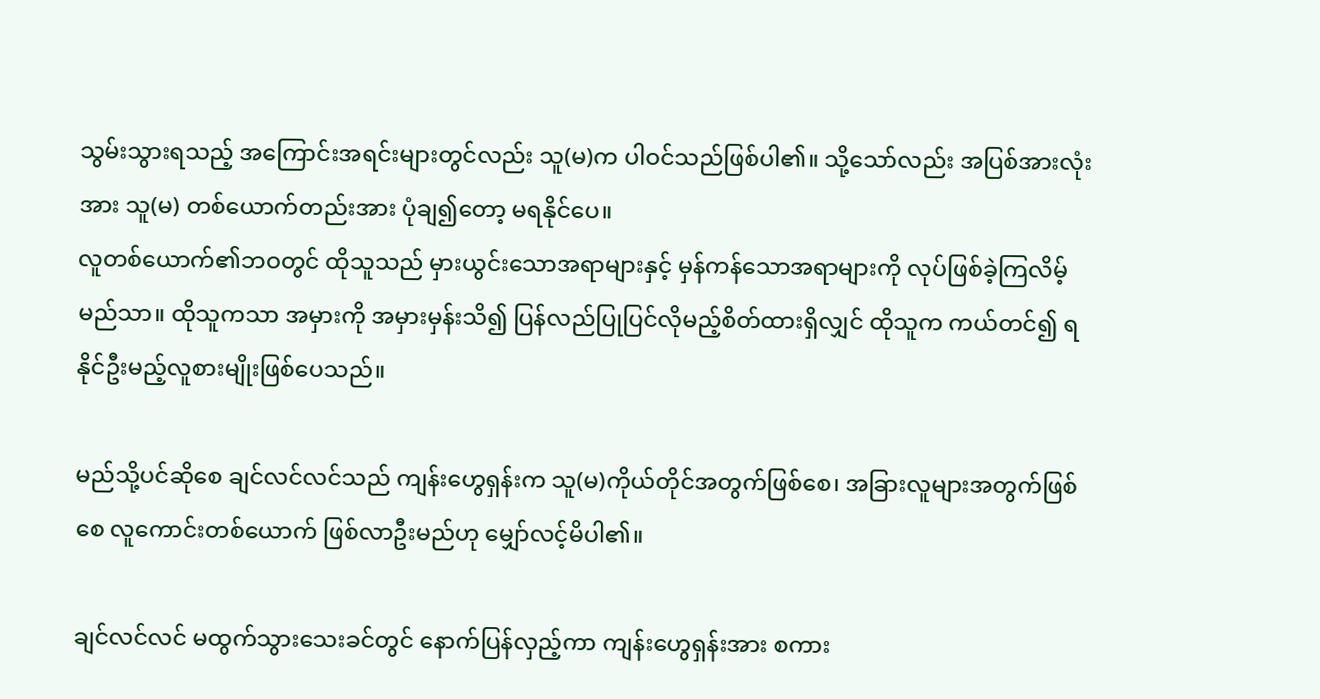သွမ်းသွားရသည့် အကြောင်းအရင်းများတွင်လည်း သူ(မ)က ပါဝင်သည်ဖြစ်ပါ၏။ သို့သော်လည်း အပြစ်အားလုံးအား သူ(မ) တစ်ယောက်တည်းအား ပုံချ၍တော့ မရနိုင်ပေ။
လူတစ်ယောက်၏ဘဝတွင် ထိုသူသည် မှားယွင်းသောအရာများနှင့် မှန်ကန်သောအရာများကို လုပ်ဖြစ်ခဲ့ကြလိမ့်မည်သာ။ ထိုသူကသာ အမှားကို အမှားမှန်းသိ၍ ပြန်လည်ပြုပြင်လိုမည့်စိတ်ထားရှိလျှင် ထိုသူက ကယ်တင်၍ ရနိုင်ဦးမည့်လူစားမျိုးဖြစ်ပေသည်။

မည်သို့ပင်ဆိုစေ ချင်လင်လင်သည် ကျန်းဟွေရှန်းက သူ(မ)ကိုယ်တိုင်အတွက်ဖြစ်စေ၊ အခြားလူများအတွက်ဖြစ်စေ လူကောင်းတစ်ယောက် ဖြစ်လာဦးမည်ဟု မျှော်လင့်မိပါ၏။

ချင်လင်လင် မထွက်သွားသေးခင်တွင် နောက်ပြန်လှည့်ကာ ကျန်းဟွေရှန်းအား စကား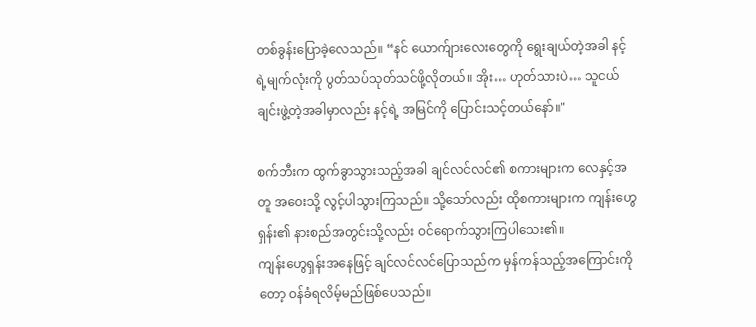တစ်ခွန်းပြောခဲ့လေသည်။ “နင် ယောက်ျားလေးတွေကို ရွေးချယ်တဲ့အခါ နင့်ရဲ့မျက်လုံးကို ပွတ်သပ်သုတ်သင်ဖို့လိုတယ်။ အိုး… ဟုတ်သားပဲ… သူငယ်ချင်းဖွဲ့တဲ့အခါမှာလည်း နင့်ရဲ့ အမြင်ကို ပြောင်းသင့်တယ်နော်။"

စက်ဘီးက ထွက်ခွာသွားသည့်အခါ ချင်လင်လင်၏ စကားများက လေနှင့်အတူ အဝေးသို့ လွင့်ပါသွားကြသည်။ သို့သော်လည်း ထိုစကားများက ကျန်းဟွေရှန်း၏ နားစည်အတွင်းသို့လည်း ဝင်ရောက်သွားကြပါသေး၏။
ကျန်းဟွေရှန်းအနေဖြင့် ချင်လင်လင်ပြောသည်က မှန်ကန်သည့်အကြောင်းကိုတော့ ဝန်ခံရလိမ့်မည်ဖြစ်ပေသည်။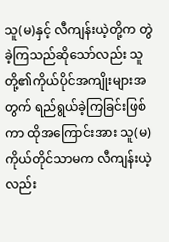သူ(မ)နှင့် လီကျန်းယဲ့တို့က တွဲခဲ့ကြသည်ဆိုသော်လည်း သူတို့၏ကိုယ်ပိုင်အကျိုးများအတွက် ရည်ရွယ်ခဲ့ကြခြင်းဖြစ်ကာ ထိုအကြောင်းအား သူ(မ)ကိုယ်တိုင်သာမက လီကျန်းယဲ့လည်း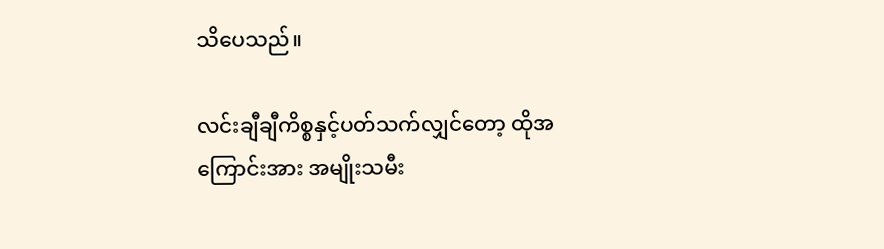သိပေသည်။

လင်းချီချီကိစ္စနှင့်ပတ်သက်လျှင်တော့ ထိုအကြောင်းအား အမျိုးသမီး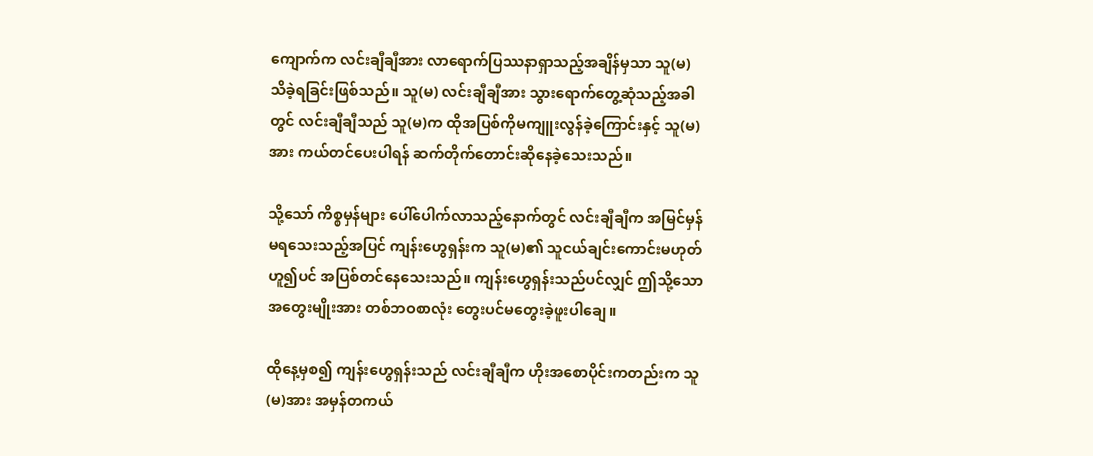ကျောက်က လင်းချီချီအား လာရောက်ပြဿနာရှာသည့်အချိန်မှသာ သူ(မ) သိခဲ့ရခြင်းဖြစ်သည်။ သူ(မ) လင်းချီချီအား သွားရောက်တွေ့ဆုံသည့်အခါတွင် လင်းချီချီသည် သူ(မ)က ထိုအပြစ်ကိုမကျူးလွန်ခဲ့ကြောင်းနှင့် သူ(မ)အား ကယ်တင်ပေးပါရန် ဆက်တိုက်တောင်းဆိုနေခဲ့သေးသည်။

သို့သော် ကိစ္စမှန်များ ပေါ်ပေါက်လာသည့်နောက်တွင် လင်းချီချီက အမြင်မှန်မရသေးသည့်အပြင် ကျန်းဟွေရှန်းက သူ(မ)၏ သူငယ်ချင်းကောင်းမဟုတ်ဟူ၍ပင် အပြစ်တင်နေသေးသည်။ ကျန်းဟွေရှန်းသည်ပင်လျှင် ဤသို့သော အတွေးမျိုးအား တစ်ဘဝစာလုံး တွေးပင်မတွေးခဲ့ဖူးပါချေ။

ထိုနေ့မှစ၍ ကျန်းဟွေရှန်းသည် လင်းချီချီက ဟိုးအစောပိုင်းကတည်းက သူ(မ)အား အမှန်တကယ်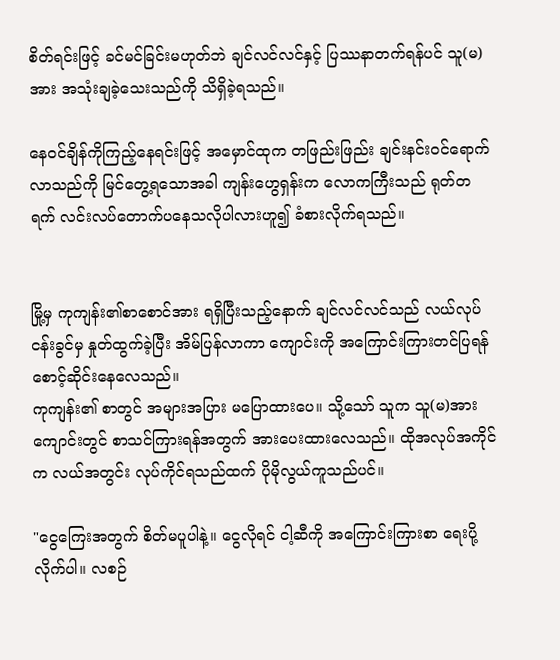စိတ်ရင်းဖြင့် ခင်မင်ခြင်းမဟုတ်ဘဲ ချင်လင်လင်နှင့် ပြဿနာတက်ရန်ပင် သူ(မ)အား အသုံးချခဲ့သေးသည်ကို သိရှိခဲ့ရသည်။

နေဝင်ချိန်ကိုကြည့်နေရင်းဖြင့် အမှောင်ထုက တဖြည်းဖြည်း ချင်းနင်းဝင်ရောက်လာသည်ကို မြင်တွေ့ရသောအခါ ကျန်းဟွေရှန်းက လောကကြီးသည် ရုတ်တရက် လင်းလပ်တောက်ပနေသလိုပါလားဟူ၍ ခံစားလိုက်ရသည်။


မြို့မှ ကုကျန်း၏စာစောင်အား ရရှိပြီးသည့်နောက် ချင်လင်လင်သည် လယ်လုပ်ငန်းခွင်မှ နှုတ်ထွက်ခဲ့ပြီး အိမ်ပြန်လာကာ ကျောင်းကို အကြောင်းကြားတင်ပြရန် စောင့်ဆိုင်းနေလေသည်။
ကုကျန်း၏ စာတွင် အများအပြား မပြောထားပေ။ သို့သော် သူက သူ(မ)အား ကျောင်းတွင် စာသင်ကြားရန်အတွက် အားပေးထားလေသည်။ ထိုအလုပ်အကိုင်က လယ်အတွင်း လုပ်ကိုင်ရသည်ထက် ပိုမိုလွယ်ကူသည်ပင်။

"ငွေကြေးအတွက် စိတ်မပူပါနဲ့။ ငွေလိုရင် ငါ့ဆီကို အကြောင်းကြားစာ ရေးပို့လိုက်ပါ။ လစဉ်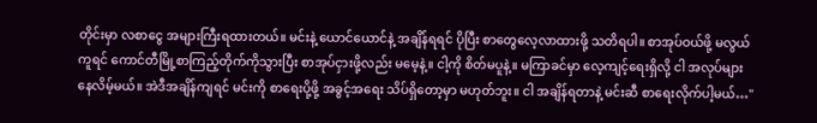တိုင်းမှာ လစာငွေ အများကြီးရထားတယ်။ မင်းနဲ့ ယောင်ယောင်နဲ့ အချိန်ရရင် ပိုပြီး စာတွေလေ့လာထားဖို့ သတိရပါ။ စာအုပ်ဝယ်ဖို့ မလွယ်ကူရင် ကောင်တီမြို့စာကြည့်တိုက်ကိုသွားပြီး စာအုပ်ငှားဖို့လည်း မမေ့နဲ့။ ငါ့ကို စိတ်မပူနဲ့။ မကြာခင်မှာ လေ့ကျင့်ရေးရှိလို့ ငါ အလုပ်များနေလိမ့်မယ်။ အဲဒီအချိန်ကျရင် မင်းကို စာရေးပို့ဖို့ အခွင့်အရေး သိပ်ရှိတော့မှာ မဟုတ်ဘူး။ ငါ အချိန်ရတာနဲ့ မင်းဆီ စာရေးလိုက်ပါ့မယ်…"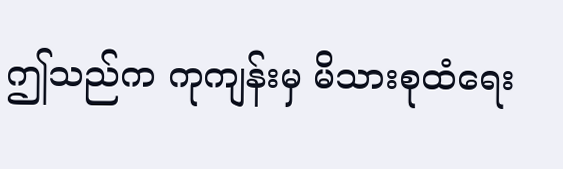ဤသည်က ကုကျန်းမှ မိသားစုထံရေး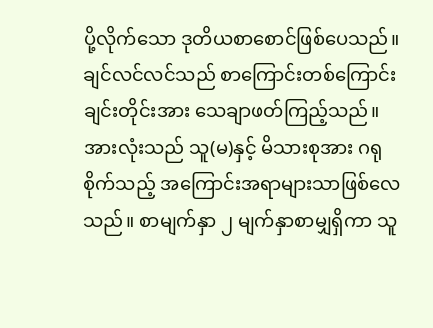ပို့လိုက်သော ဒုတိယစာစောင်ဖြစ်ပေသည်။ ချင်လင်လင်သည် စာကြောင်းတစ်ကြောင်းချင်းတိုင်းအား သေချာဖတ်ကြည့်သည်။ အားလုံးသည် သူ(မ)နှင့် မိသားစုအား ဂရုစိုက်သည့် အကြောင်းအရာများသာဖြစ်လေသည်။ စာမျက်နှာ ၂ မျက်နှာစာမျှရှိကာ သူ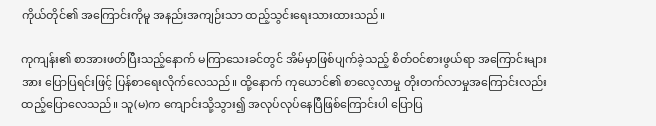ကိုယ်တိုင်၏ အကြောင်းကိုမူ အနည်းအကျဉ်းသာ ထည့်သွင်းရေးသားထားသည်။

ကုကျန်း၏ စာအားဖတ်ပြီးသည့်နောက် မကြာသေးခင်တွင် အိမ်မှာဖြစ်ပျက်ခဲ့သည့် စိတ်ဝင်စားဖွယ်ရာ အကြောင်းများအား ပြောပြရင်းဖြင့် ပြန်စာရေးလိုက်လေသည်။ ထို့နောက် ကုယောင်၏ စာလေ့လာမှု တိုးတက်လာမှုအကြောင်းလည်း ထည့်ပြောလေသည်။ သူ(မ)က ကျောင်းသို့သွား၍ အလုပ်လုပ်‌နေပြီဖြစ်ကြောင်းပါ ပြောပြ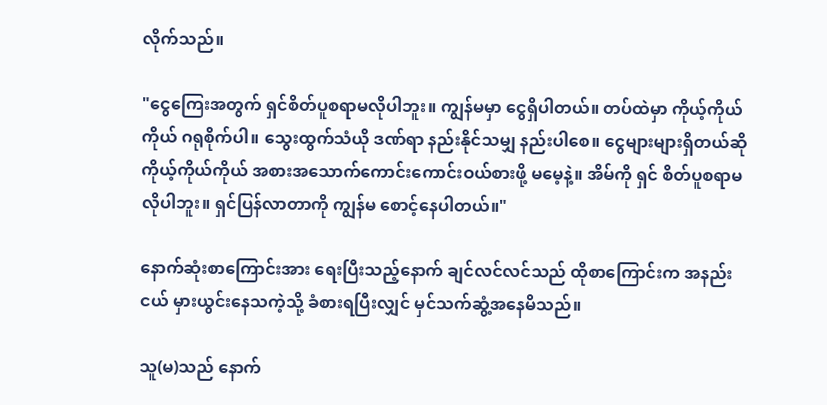လိုက်သည်။

"ငွေကြေးအတွက် ရှင်စိတ်ပူစရာမလိုပါဘူး။ ကျွန်မမှာ ငွေရှိပါတယ်။ တပ်ထဲမှာ ကိုယ့်ကိုယ်ကိုယ် ဂရုစိုက်ပါ။ သွေးထွက်သံယို ဒဏ်ရာ နည်းနိုင်သမျှ နည်းပါစေ။ ငွေများများရှိတယ်ဆို ကိုယ့်ကိုယ်ကိုယ် အစားအသောက်ကောင်းကောင်းဝယ်စားဖို့ မမေ့နဲ့။ အိမ်ကို ရှင် စိတ်ပူစရာမလိုပါဘူး။ ရှင်ပြန်လာတာကို ကျွန်မ စောင့်နေပါတယ်။"

နောက်ဆုံးစာကြောင်းအား ရေးပြီးသည့်နောက် ချင်လင်လင်သည် ထိုစာကြောင်းက အနည်းငယ် မှားယွင်းနေသကဲ့သို့ ခံစားရပြီးလျှင် မှင်သက်ဆွံ့အနေမိသည်။

သူ(မ)သည် နောက်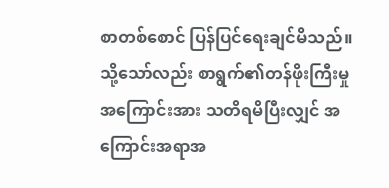စာတစ်စောင် ပြန်ပြင်ရေးချင်မိသည်။ သို့သော်လည်း စာရွက်၏တန်ဖိုးကြီးမှုအကြောင်းအား သတိရမိပြီးလျှင် အကြောင်းအရာအ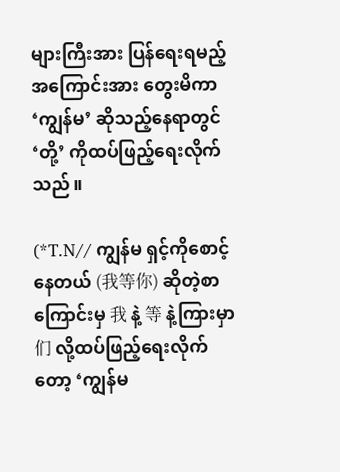များကြီးအား ပြန်ရေးရမည့်အကြောင်းအား တွေးမိကာ ‘ကျွန်မ’ ဆိုသည့်နေရာတွင် ‘တို့’ ကိုထပ်ဖြည့်ရေးလိုက်သည်။

(*T.N// ကျွန်မ ရှင့်ကိုစောင့်နေတယ် (我等你) ဆိုတဲ့စာကြောင်းမှ 我 နဲ့ 等 နဲ့ကြားမှာ 们 လို့ထပ်ဖြည့်ရေးလိုက်တော့ ‘ကျွန်မ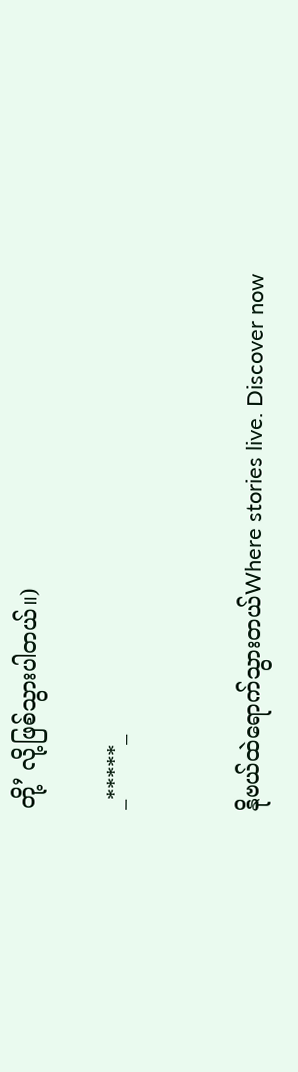တို့’ လို့ဖြစ်သွားပါတယ်။)

_*****_


နိုဗယ်ထဲရောက်သွားတယ်Where stories live. Discover now